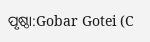ପୃଷ୍ଠା:Gobar Gotei (C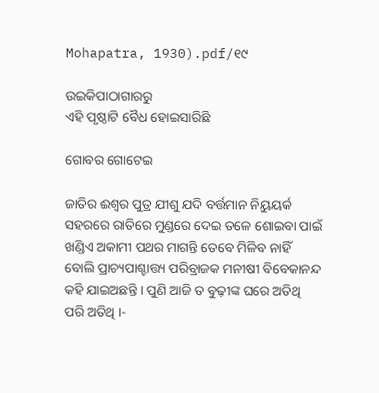Mohapatra, 1930).pdf/୧୯

ଉଇକିପାଠାଗାର‌ରୁ
ଏହି ପୃଷ୍ଠାଟି ବୈଧ ହୋଇସାରିଛି

ଗୋବର ଗୋଟେଇ

ଜାତିର ଈଶ୍ୱର ପୁତ୍ର ଯୀଶୁ ଯଦି ବର୍ତ୍ତମାନ ନିୟୁୟର୍କ ସ‌ହରରେ ରାତିରେ ମୁଣ୍ଡରେ ଦେଇ ତଳେ ଶୋଇବା ପାଇଁ ଖଣ୍ଡିଏ ଅକାମୀ ପଥର ମାଗନ୍ତି ତେବେ ମିଳିବ ନାହିଁ ବୋଲି ପ୍ରାଚ୍ୟପାଶ୍ଚାତ୍ତ୍ୟ ପରିବ୍ରାଜକ ମନୀଷୀ ବିବେକାନନ୍ଦ କ‌ହି ଯାଇଅଛନ୍ତି । ପୁଣି ଆଜି ତ ବୁଢ଼ୀଙ୍କ ଘରେ ଅତିଥି ପରି ଅତିଥି ।-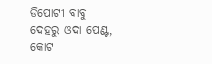ଡିପୋଟୀ ବାବୁ ଦେହରୁ ଓଦା ପେଣ୍ଟ, କୋଟ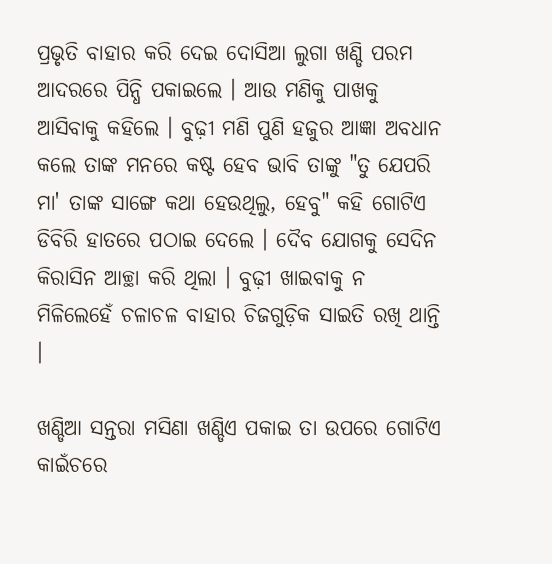ପ୍ରଭୃତି ବାହାର କରି ଦେଇ ଦୋସିଆ ଲୁଗା ଖଣ୍ଡି ପରମ ଆଦରରେ ପିନ୍ଧି ପକାଇଲେ । ଆଉ ମଣିକୁ ପାଖକୁ ଆସିବାକୁ କ‌ହିଲେ । ବୁଢ଼ୀ ମଣି ପୁଣି ହଜୁର ଆଜ୍ଞା ଅବଧାନ କଲେ ତାଙ୍କ ମନରେ କଷ୍ଟ ହେବ ଭାବି ତାଙ୍କୁ "ତୁ ଯେପରି ମା' ତାଙ୍କ ସାଙ୍ଗେ କଥା ହେଉଥିଲୁ, ହେବୁ" କ‌ହି ଗୋଟିଏ ଡିବିରି ହାତରେ ପଠାଇ ଦେଲେ । ଦୈବ ଯୋଗକୁ ସେଦିନ କିରାସିନ ଆଚ୍ଛା କରି ଥିଲା । ବୁଢ଼ୀ ଖାଇବାକୁ ନ ମିଳିଲେହେଁ ଚଳାଚଳ ବାହାର ଚିଜଗୁଡ଼ିକ ସାଇତି ରଖି ଥାନ୍ତି ।

ଖଣ୍ଡିଆ ସନ୍ତରା ମସିଣା ଖଣ୍ଡିଏ ପକାଇ ତା ଉପରେ ଗୋଟିଏ କାଇଁଚରେ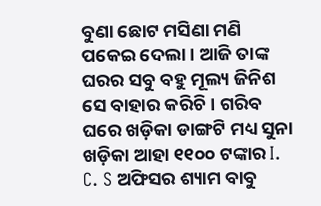ବୁଣା ଛୋଟ ମସିଣା ମଣି ପକେଇ ଦେଲା । ଆଜି ତାଙ୍କ ଘରର ସବୁ ବ‌ହୁ ମୂଲ୍ୟ ଜିନିଶ ସେ ବାହାର କରିଚି । ଗରିବ ଘରେ ଖଡ଼ିକା ଡାଙ୍ଗଟି ମଧ୍ୟ ସୁନା ଖଡ଼ିକା ଆହା ୧୧୦୦ ଟଙ୍କାର I. C. S ଅଫିସର ଶ୍ୟାମ ବାବୁ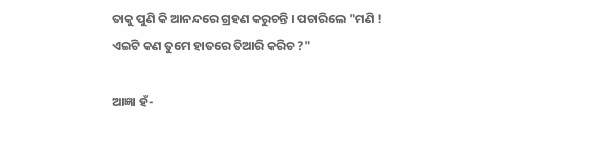ତାକୁ ପୁଣି କି ଆନନ୍ଦରେ ଗ୍ରହଣ କରୁଚନ୍ତି । ପଚାରିଲେ "ମଣି ! ଏଇଟି କଣ ତୁମେ ହାତରେ ତିଆରି କରିଚ ?"

ଆଜ୍ଞା ହଁ-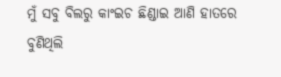ମୁଁ ସବୁ ବିଲରୁ କାଂଇଚ ଛିଣ୍ଡାଇ ଆଣି ହାତରେ ବୁଣିଥିଲି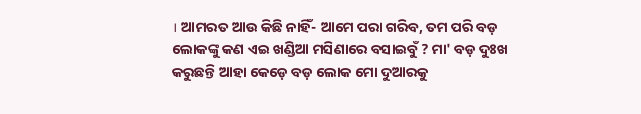। ଆମରତ ଆଉ କିଛି ନାହିଁ- ଆମେ ପରା ଗରିବ, ତମ ପରି ବଡ଼ ଲୋକଙ୍କୁ କଣ ଏଇ ଖଣ୍ଡିଆ ମସିଣାରେ ବସାଇବୁଁ ? ମା' ବଡ଼ ଦୁଃଖ କରୁଛନ୍ତି ଆହା କେଡ଼େ ବଡ଼ ଲୋକ ମୋ ଦୁଆରକୁ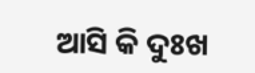ଆସି କି ଦୁଃଖ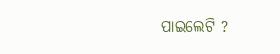ପାଇଲେଟି ?